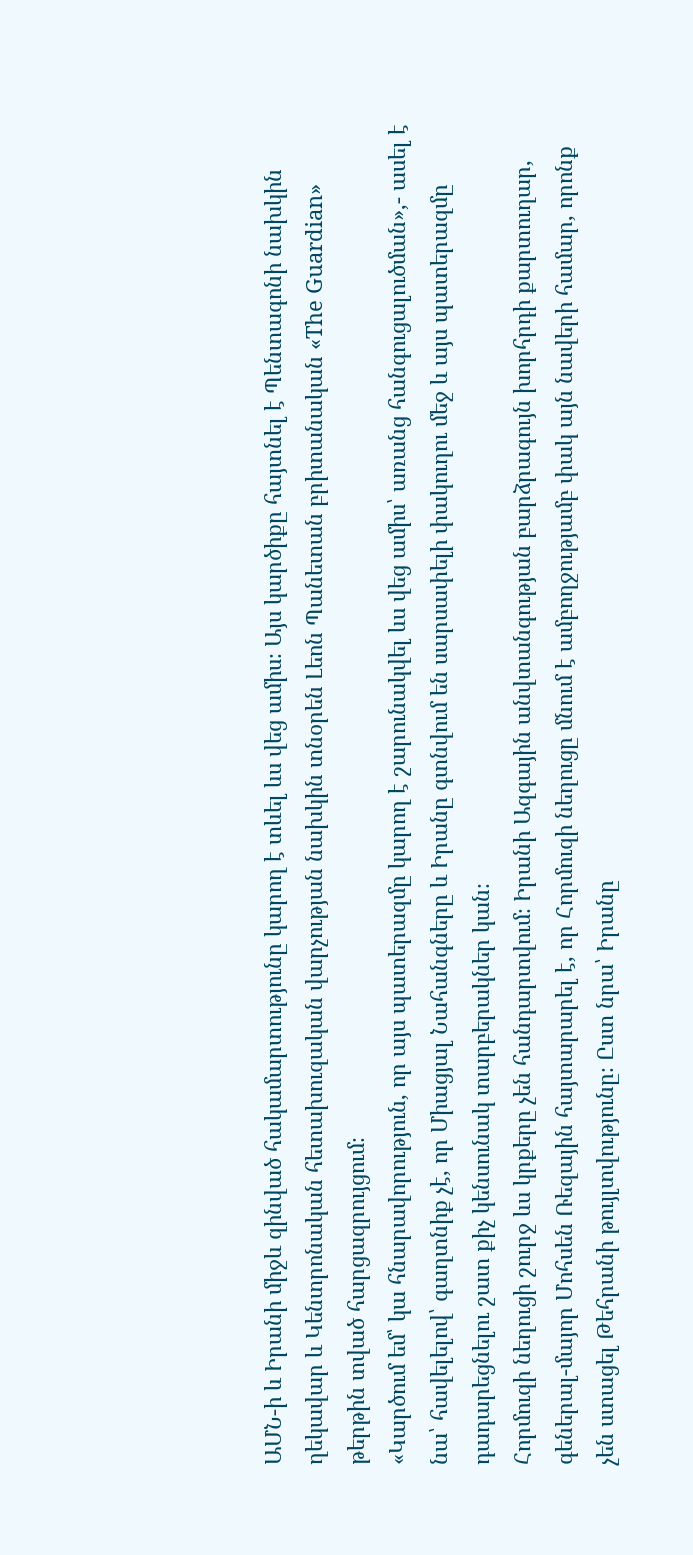ԱՄՆ-ի և Իրանի միջև զինված հակամարտությունը կարող է տևել ևս վեց ամիս։ Այս կարծիքը հայտնել է Պենտագոնի նախկին ղեկավար և Կենտրոնական հետախուզական վարչության նախկին տնօրեն Լեոն Պանետան բրիտանական «The Guardian» թերթին տված հարցազրույցում։
«Կարծում եմ՝ կա հնարավորություն, որ այս պատերազմը կարող է շարունակվել ևս վեց ամիս՝ առանց հանգուցալուծման»,- ասել է նա՝ հավելելով՝ գաղտնիք չէ, որ Միացյալ Նահանգները և Իրանը գտնվում են սարսափելի փակուղու մեջ և այս պատերազմը դադարեցնելու շատ քիչ կենսունակ տարբերակներ կան։
Հորմուզի նեղուցի շուրջ ևս կրքերը չեն հանդարտվում։ Իրանի Ազգային անվտանգության բարձրագույն խորհրդի քարտուղար, գեներալ-մայոր Մոհսեն Ռեզային հայտարարել է, որ Հորմուզի նեղուցը մնում է ամբողջությամբ փակ այն նավերի համար, որոնք չեն ստացել Թեհրանի թույլտվությունը։ Ըստ նրա՝ Իրանը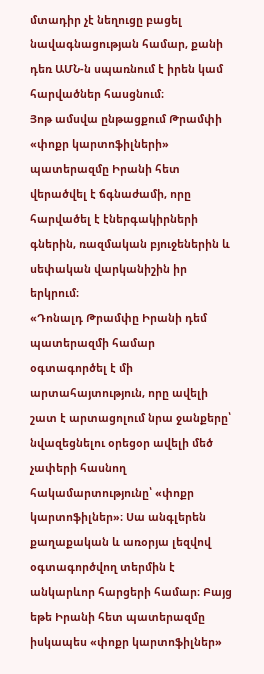մտադիր չէ նեղուցը բացել նավագնացության համար, քանի դեռ ԱՄՆ-ն սպառնում է իրեն կամ հարվածներ հասցնում։
Յոթ ամսվա ընթացքում Թրամփի «փոքր կարտոֆիլների» պատերազմը Իրանի հետ վերածվել է ճգնաժամի, որը հարվածել է էներգակիրների գներին, ռազմական բյուջեներին և սեփական վարկանիշին իր երկրում։
«Դոնալդ Թրամփը Իրանի դեմ պատերազմի համար օգտագործել է մի արտահայտություն, որը ավելի շատ է արտացոլում նրա ջանքերը՝ նվազեցնելու օրեցօր ավելի մեծ չափերի հասնող հակամարտությունը՝ «փոքր կարտոֆիլներ»։ Սա անգլերեն քաղաքական և առօրյա լեզվով օգտագործվող տերմին է անկարևոր հարցերի համար։ Բայց եթե Իրանի հետ պատերազմը իսկապես «փոքր կարտոֆիլներ»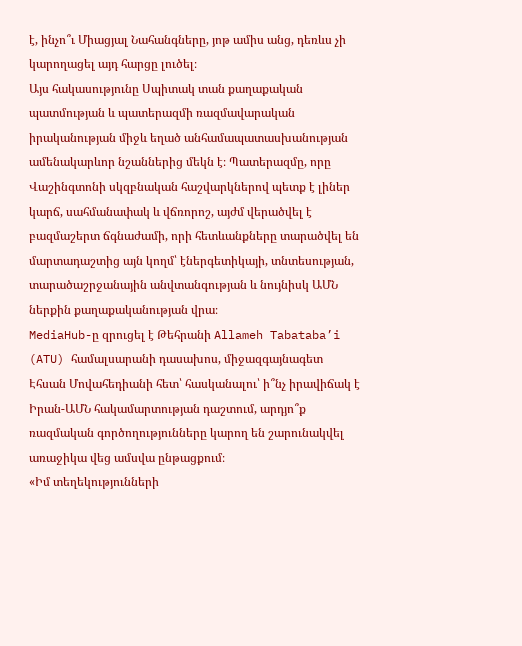է, ինչո՞ւ Միացյալ Նահանգները, յոթ ամիս անց, դեռևս չի կարողացել այդ հարցը լուծել։
Այս հակասությունը Սպիտակ տան քաղաքական պատմության և պատերազմի ռազմավարական իրականության միջև եղած անհամապատասխանության ամենակարևոր նշաններից մեկն է։ Պատերազմը, որը Վաշինգտոնի սկզբնական հաշվարկներով պետք է լիներ կարճ, սահմանափակ և վճռորոշ, այժմ վերածվել է բազմաշերտ ճգնաժամի, որի հետևանքները տարածվել են մարտադաշտից այն կողմ՝ էներգետիկայի, տնտեսության, տարածաշրջանային անվտանգության և նույնիսկ ԱՄՆ ներքին քաղաքականության վրա։
MediaHub-ը զրուցել է Թեհրանի Allameh Tabataba’i (ATU) համալսարանի դասախոս, միջազգայնագետ Էհսան Մովահեդիանի հետ՝ հասկանալու՝ ի՞նչ իրավիճակ է Իրան-ԱՄՆ հակամարտության դաշտում, արդյո՞ք ռազմական գործողությունները կարող են շարունակվել առաջիկա վեց ամսվա ընթացքում։
«Իմ տեղեկությունների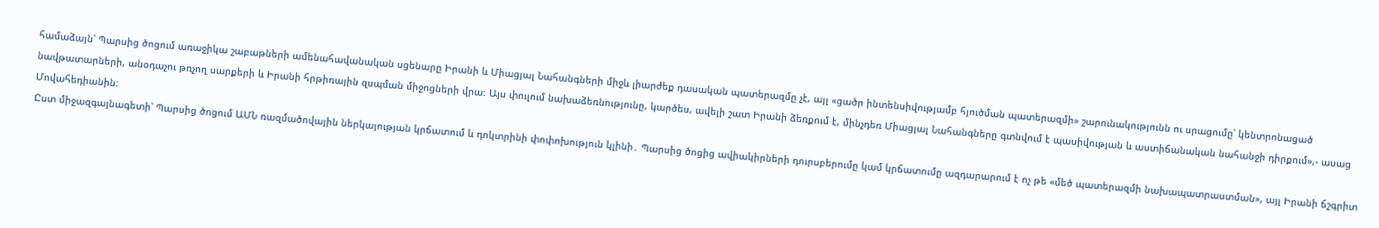համաձայն՝ Պարսից ծոցում առաջիկա շաբաթների ամենահավանական սցենարը Իրանի և Միացյալ Նահանգների միջև լիարժեք դասական պատերազմը չէ, այլ «ցածր ինտենսիվությամբ հյուծման պատերազմի» շարունակությունն ու սրացումը՝ կենտրոնացած նավթատարների, անօդաչու թռչող սարքերի և Իրանի հրթիռային զսպման միջոցների վրա։ Այս փուլում նախաձեռնությունը, կարծես, ավելի շատ Իրանի ձեռքում է, մինչդեռ Միացյալ Նահանգները գտնվում է պասիվության և աստիճանական նահանջի դիրքում»,- ասաց Մովահեդիանին։
Ըստ միջազգայնագետի՝ Պարսից ծոցում ԱՄՆ ռազմածովային ներկայության կրճատում և դոկտրինի փոփոխություն կլինի․ Պարսից ծոցից ավիակիրների դուրսբերումը կամ կրճատումը ազդարարում է ոչ թե «մեծ պատերազմի նախապատրաստման», այլ Իրանի ճշգրիտ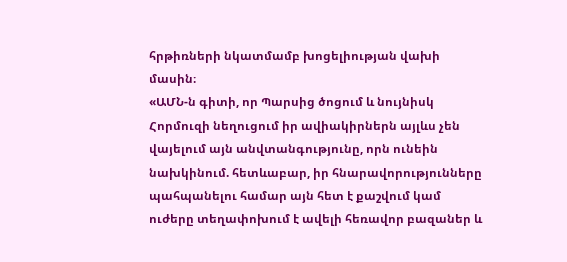հրթիռների նկատմամբ խոցելիության վախի մասին։
«ԱՄՆ-ն գիտի, որ Պարսից ծոցում և նույնիսկ Հորմուզի նեղուցում իր ավիակիրներն այլևս չեն վայելում այն անվտանգությունը, որն ունեին նախկինում. հետևաբար, իր հնարավորությունները պահպանելու համար այն հետ է քաշվում կամ ուժերը տեղափոխում է ավելի հեռավոր բազաներ և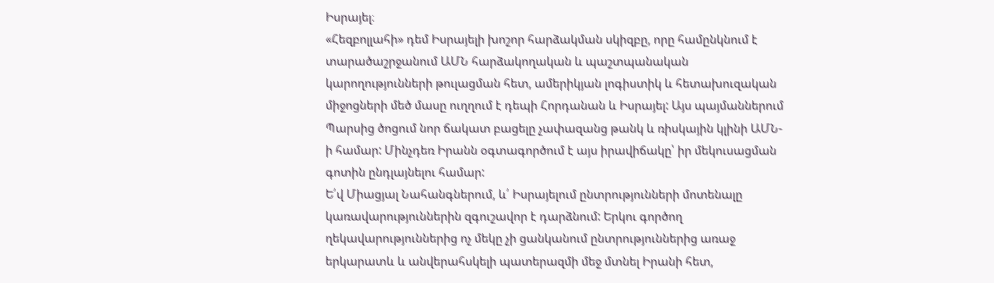Իսրայել։
«Հեզբոլլահի» դեմ Իսրայելի խոշոր հարձակման սկիզբը, որը համընկնում է տարածաշրջանում ԱՄՆ հարձակողական և պաշտպանական կարողությունների թուլացման հետ, ամերիկյան լոգիստիկ և հետախուզական միջոցների մեծ մասը ուղղում է դեպի Հորդանան և Իսրայել: Այս պայմաններում Պարսից ծոցում նոր ճակատ բացելը չափազանց թանկ և ռիսկային կլինի ԱՄՆ-ի համար: Մինչդեռ Իրանն օգտագործում է այս իրավիճակը՝ իր մեկուսացման գոտին ընդլայնելու համար:
Ե՛վ Միացյալ Նահանգներում, և՛ Իսրայելում ընտրությունների մոտենալը կառավարություններին զգուշավոր է դարձնում: Երկու գործող ղեկավարություններից ոչ մեկը չի ցանկանում ընտրություններից առաջ երկարատև և անվերահսկելի պատերազմի մեջ մտնել Իրանի հետ,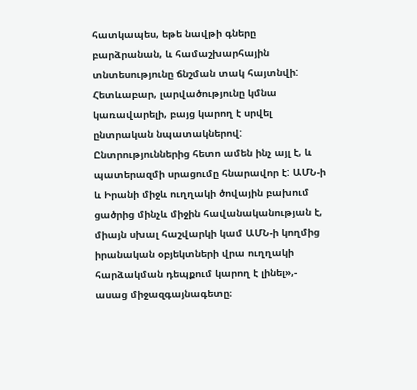հատկապես, եթե նավթի գները բարձրանան, և համաշխարհային տնտեսությունը ճնշման տակ հայտնվի: Հետևաբար, լարվածությունը կմնա կառավարելի, բայց կարող է սրվել ընտրական նպատակներով: Ընտրություններից հետո ամեն ինչ այլ է, և պատերազմի սրացումը հնարավոր է: ԱՄՆ-ի և Իրանի միջև ուղղակի ծովային բախում ցածրից մինչև միջին հավանականության է, միայն սխալ հաշվարկի կամ ԱՄՆ-ի կողմից իրանական օբյեկտների վրա ուղղակի հարձակման դեպքում կարող է լինել»,- ասաց միջազգայնագետը։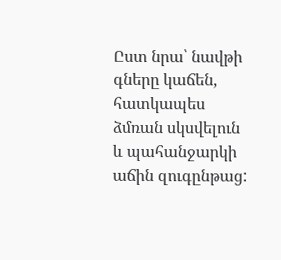Ըստ նրա՝ նավթի գները կաճեն, հատկապես ձմռան սկսվելուն և պահանջարկի աճին զուգընթաց: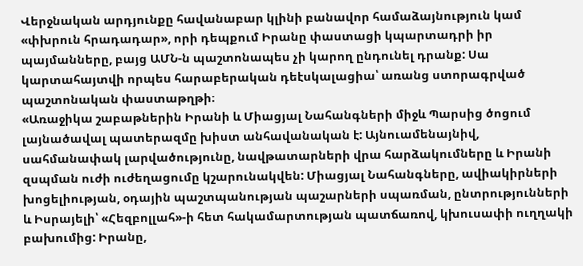Վերջնական արդյունքը հավանաբար կլինի բանավոր համաձայնություն կամ «փխրուն հրադադար», որի դեպքում Իրանը փաստացի կպարտադրի իր պայմանները, բայց ԱՄՆ-ն պաշտոնապես չի կարող ընդունել դրանք: Սա կարտահայտվի որպես հարաբերական դեէսկալացիա՝ առանց ստորագրված պաշտոնական փաստաթղթի։
«Առաջիկա շաբաթներին Իրանի և Միացյալ Նահանգների միջև Պարսից ծոցում լայնածավալ պատերազմը խիստ անհավանական է: Այնուամենայնիվ, սահմանափակ լարվածությունը, նավթատարների վրա հարձակումները և Իրանի զսպման ուժի ուժեղացումը կշարունակվեն: Միացյալ Նահանգները, ավիակիրների խոցելիության, օդային պաշտպանության պաշարների սպառման, ընտրությունների և Իսրայելի՝ «Հեզբոլլահ»-ի հետ հակամարտության պատճառով, կխուսափի ուղղակի բախումից: Իրանը,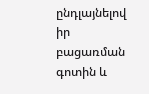ընդլայնելով իր բացառման գոտին և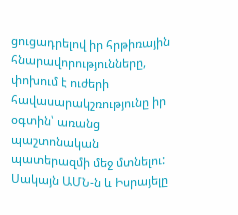ցուցադրելով իր հրթիռային հնարավորությունները, փոխում է ուժերի հավասարակշռությունը իր օգտին՝ առանց պաշտոնական պատերազմի մեջ մտնելու: Սակայն ԱՄՆ-ն և Իսրայելը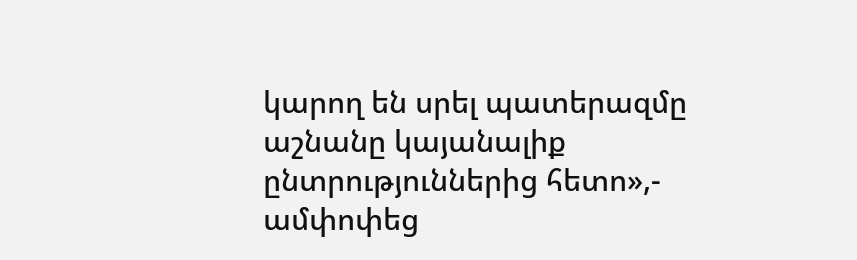կարող են սրել պատերազմը աշնանը կայանալիք ընտրություններից հետո»,- ամփոփեց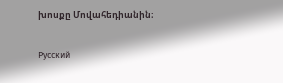խոսքը Մովահեդիանին։

Русский